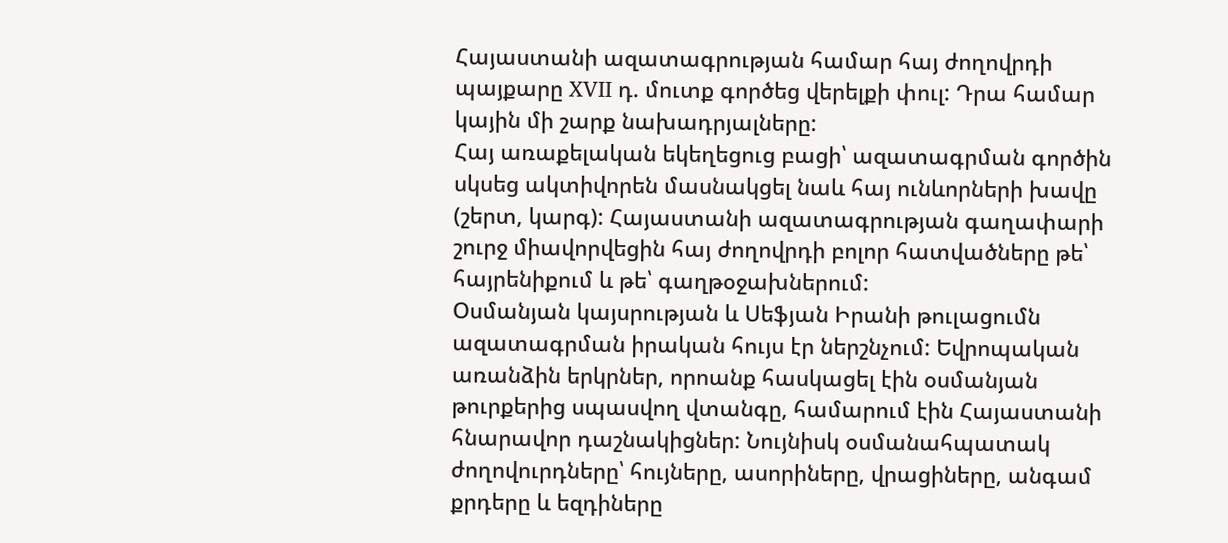Հայաստանի ազատագրության համար հայ ժողովրդի պայքարը XVII դ. մուտք գործեց վերելքի փուլ: Դրա համար կային մի շարք նախադրյալները:
Հայ առաքելական եկեղեցուց բացի՝ ազատագրման գործին սկսեց ակտիվորեն մասնակցել նաև հայ ունևորների խավը (շերտ, կարգ): Հայաստանի ազատագրության գաղափարի շուրջ միավորվեցին հայ ժողովրդի բոլոր հատվածները թե՝ հայրենիքում և թե՝ գաղթօջախներում:
Օսմանյան կայսրության և Սեֆյան Իրանի թուլացումն ազատագրման իրական հույս էր ներշնչում: Եվրոպական առանձին երկրներ, որոանք հասկացել էին օսմանյան թուրքերից սպասվող վտանգը, համարում էին Հայաստանի հնարավոր դաշնակիցներ: Նույնիսկ օսմանահպատակ ժողովուրդները՝ հույները, ասորիները, վրացիները, անգամ քրդերը և եզդիները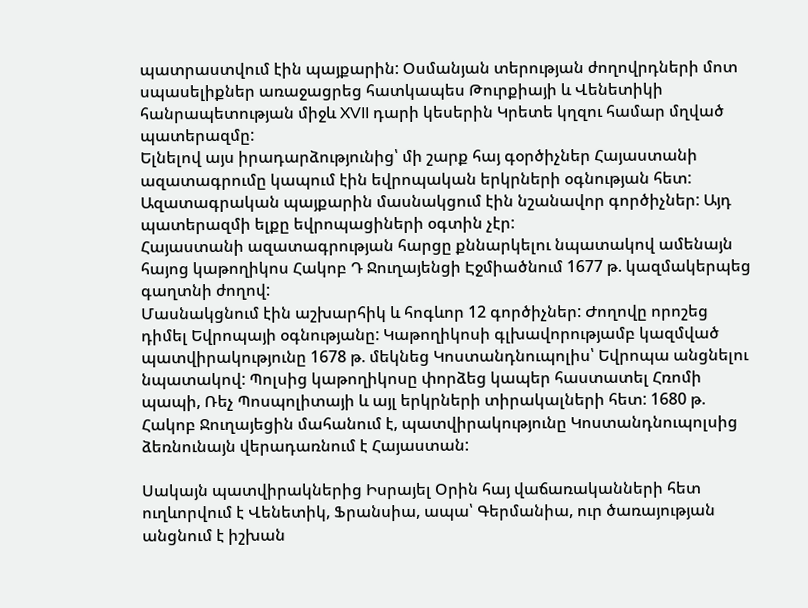պատրաստվում էին պայքարին: Օսմանյան տերության ժողովրդների մոտ սպասելիքներ առաջացրեց հատկապես Թուրքիայի և Վենետիկի հանրապետության միջև XVII դարի կեսերին Կրետե կղզու համար մղված պատերազմը:
Ելնելով այս իրադարձությունից՝ մի շարք հայ գօրծիչներ Հայաստանի ազատագրումը կապում էին եվրոպական երկրների օգնության հետ: Ազատագրական պայքարին մասնակցում էին նշանավոր գործիչներ: Այդ պատերազմի ելքը եվրոպացիների օգտին չէր:
Հայաստանի ազատագրության հարցը քննարկելու նպատակով ամենայն հայոց կաթողիկոս Հակոբ Դ Ջուղայենցի Էջմիածնում 1677 թ. կազմակերպեց գաղտնի ժողով:
Մասնակցնում էին աշխարհիկ և հոգևոր 12 գործիչներ: Ժողովը որոշեց դիմել Եվրոպայի օգնությանը: Կաթողիկոսի գլխավորությամբ կազմված պատվիրակությունը 1678 թ. մեկնեց Կոստանդնուպոլիս՝ Եվրոպա անցնելու նպատակով: Պոլսից կաթողիկոսը փորձեց կապեր հաստատել Հռոմի պապի, Ռեչ Պոսպոլիտայի և այլ երկրների տիրակալների հետ: 1680 թ. Հակոբ Ջուղայեցին մահանում է, պատվիրակությունը Կոստանդնուպոլսից ձեռնունայն վերադառնում է Հայաստան:

Սակայն պատվիրակներից Իսրայել Օրին հայ վաճառականների հետ ուղևորվում է Վենետիկ, Ֆրանսիա, ապա՝ Գերմանիա, ուր ծառայության անցնում է իշխան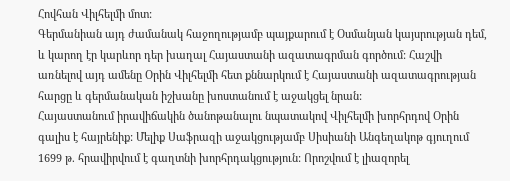Հովհան Վիլհելմի մոտ:
Գերմանիան այդ ժամանակ հաջողությամբ պայքարում է Օսմանյան կայսրության դեմ, և կարող էր կարևոր դեր խաղալ Հայաստանի ազատագրման գործում: Հաշվի առնելով այդ ամենը Օրին Վիլհելմի հետ քննարկում է Հայաստանի ազատագրության հարցը և գերմանական իշխանը խոստանում է աջակցել նրան:
Հայաստանում իրավիճակին ծանոթանալու նպատակով Վիլհելմի խորհրդով Օրին գալիս է հայրենիք: Մելիք Սաֆրազի աջակցությամբ Սիսիանի Անգեղակոթ գյուղում 1699 թ. հրավիրվում է գաղտնի խորհրդակցություն: Որոշվում է լիազորել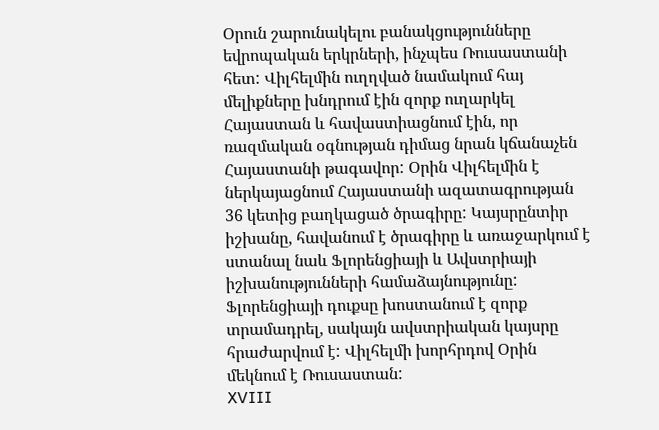Օրուն շարունակելու բանակցությունները եվրոպական երկրների, ինչպես Ռուսաստանի հետ: Վիլհելմին ուղղված նամակում հայ մելիքները խնդրում էին զորք ուղարկել Հայաստան և հավաստիացնում էին, որ ռազմական օգնության դիմաց նրան կճանաչեն Հայաստանի թագավոր: Օրին Վիլհելմին է ներկայացնում Հայաստանի ազատագրության 36 կետից բաղկացած ծրագիրը: Կայսրընտիր իշխանը, հավանում է ծրագիրը և առաջարկում է ստանալ նաև Ֆլորենցիայի և Ավստրիայի իշխանությունների համաձայնությունը: Ֆլորենցիայի դուքսը խոստանում է զորք տրամադրել, սակայն ավստրիական կայսրը հրաժարվում է: Վիլհելմի խորհրդով Օրին մեկնում է Ռուսաստան:
XVIII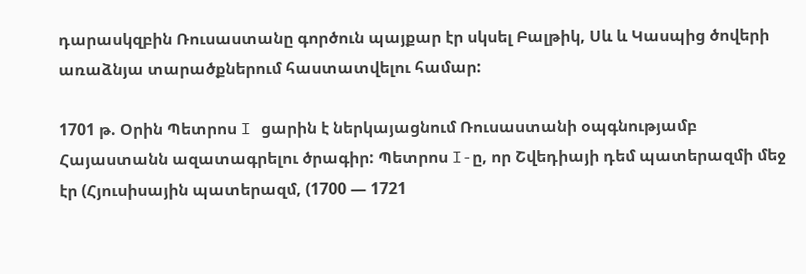դարասկզբին Ռուսաստանը գործուն պայքար էր սկսել Բալթիկ, Սև և Կասպից ծովերի առաձնյա տարածքներում հաստատվելու համար:

1701 թ. Օրին Պետրոս I ցարին է ներկայացնում Ռուսաստանի օպգնությամբ Հայաստանն ազատագրելու ծրագիր: Պետրոս I-ը, որ Շվեդիայի դեմ պատերազմի մեջ էր (Հյուսիսային պատերազմ, (1700 — 1721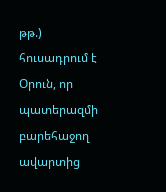թթ.) հուսադրում է Օրուն, որ պատերազմի բարեհաջող ավարտից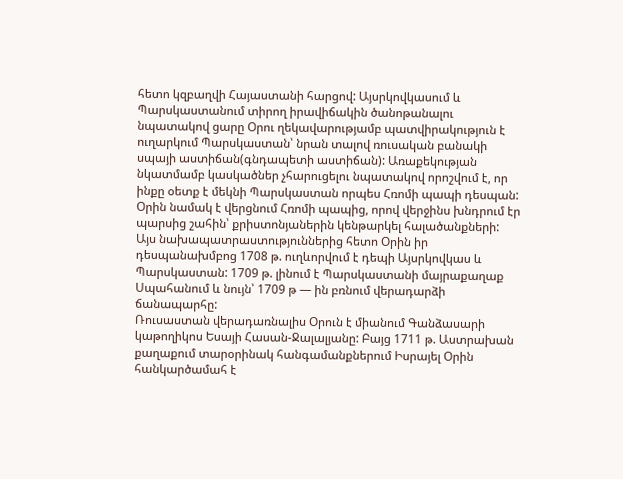հետո կզբաղվի Հայաստանի հարցով: Այսրկովկասում և Պարսկաստանում տիրող իրավիճակին ծանոթանալու նպատակով ցարը Օրու ղեկավարությամբ պատվիրակություն է ուղարկում Պարսկաստան՝ նրան տալով ռուսական բանակի սպայի աստիճան(գնդապետի աստիճան): Առաքեկության նկատմամբ կասկածներ չհարուցելու նպատակով որոշվում է, որ ինքը օետք է մեկնի Պարսկաստան որպես Հռոմի պապի դեսպան: Օրին նամակ է վերցնում Հռոմի պապից, որով վերջինս խնդրում էր պարսից շահին՝ քրիստոնյաներին կենթարկել հալածանքների:
Այս նախապատրաստություններից հետո Օրին իր դեսպանախմբոց 1708 թ. ուղևորվում է դեպի Այսրկովկաս և Պարսկաստան: 1709 թ. լինում է Պարսկաստանի մայրաքաղաք Սպահանում և նույն՝ 1709 թ — ին բռնում վերադարձի ճանապարհը:
Ռուսաստան վերադառնալիս Օրուն է միանում Գանձասարի կաթողիկոս Եսայի Հասան-Ջալալյանը: Բայց 1711 թ. Աստրախան քաղաքում տարօրինակ հանգամանքներում Իսրայել Օրին հանկարծամահ է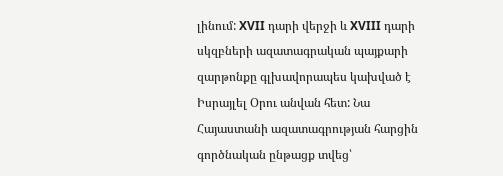լինում: XVII դարի վերջի և XVIII դարի սկզբների ազատագրական պայքարի զարթոնքը գլխավորապես կախված է Իսրայլել Օրու անվան հետ: Նա Հայաստանի ազատագրության հարցին գործնական ընթացք տվեց՝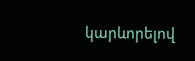կարևորելով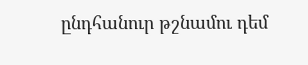ընդհանուր թշնամու դեմ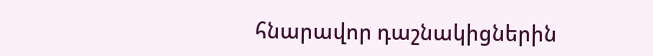հնարավոր դաշնակիցներին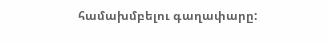համախմբելու գաղափարը: